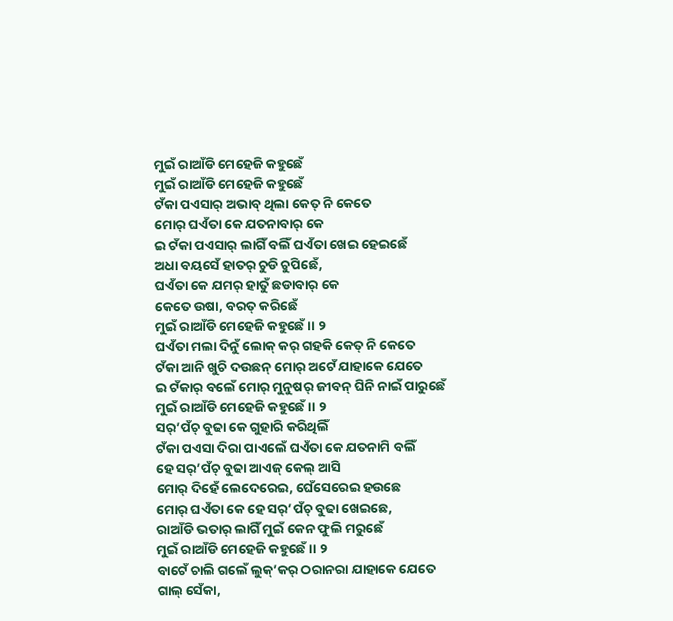ମୁଇଁ ରାଆଁଡି ମେହେଜି କହୁଛେଁ
ମୁଇଁ ରାଆଁଡି ମେହେଜି କହୁଛେଁ
ଟଁକା ପଏସାର୍ ଅଭାବ୍ ଥିଲା କେତ୍ ନି କେତେ
ମୋର୍ ଘଏଁତା କେ ଯତନାବାର୍ କେ
ଇ ଟଁକା ପଏସାର୍ ଲାଗିଁ ବଲିଁ ଘଏଁତା ଖେଇ ହେଇଛେଁ
ଅଧା ବୟସେଁ ହାତର୍ ଚୁଡି ଚୁପିଛେଁ,
ଘଏଁତା କେ ଯମର୍ ହାତୁଁ ଛଡାବାର୍ କେ
କେତେ ଉଷା, ବରତ୍ କରିଛେଁ
ମୁଇଁ ରାଆଁଡି ମେହେଜି କହୁଛେଁ ।। ୨
ଘଏଁତା ମଲା ଦିନୁଁ ଲୋକ୍ କର୍ ଗହକି କେତ୍ ନି କେତେ
ଟଁକା ଆନି ଖୁଚି ଦଉଛନ୍ ମୋର୍ ଅଟେଁ ଯାହାକେ ଯେତେ
ଇ ଟଁକାର୍ ବଲେଁ ମୋର୍ ମୁନୁଷର୍ ଜୀବନ୍ ଘିନି ନାଇଁ ପାରୁଛେଁ
ମୁଇଁ ରାଆଁଡି ମେହେଜି କହୁଛେଁ ।। ୨
ସର୍’ପଁଚ୍ ବୁଢା କେ ଗୁହାରି କରିଥିଲିଁ
ଟଁକା ପଏସା ଦିରା ପାଏଲେଁ ଘଏଁତା କେ ଯତନାମି ବଲିଁ
ହେ ସର୍’ପଁଚ୍ ବୁଢା ଆଏଜ୍ କେଲ୍ ଆସି
ମୋର୍ ଦିହେଁ ଲେଦେରେଇ, ଘେଁସେରେଇ ହଉଛେ
ମୋର୍ ଘଏଁତା କେ ହେ ସର୍’ପଁଚ୍ ବୁଢା ଖେଇଛେ,
ରାଆଁଡି ଭତାର୍ ଲାଗିଁ ମୁଇଁ କେନ ଫୁଲି ମରୁଛେଁ
ମୁଇଁ ରାଆଁଡି ମେହେଜି କହୁଛେଁ ।। ୨
ବାଟେଁ ଚାଲି ଗଲେଁ ଲୁକ୍’କର୍ ଠରାନରା ଯାହାକେ ଯେତେ
ଗାଲ୍ ସେଁକା,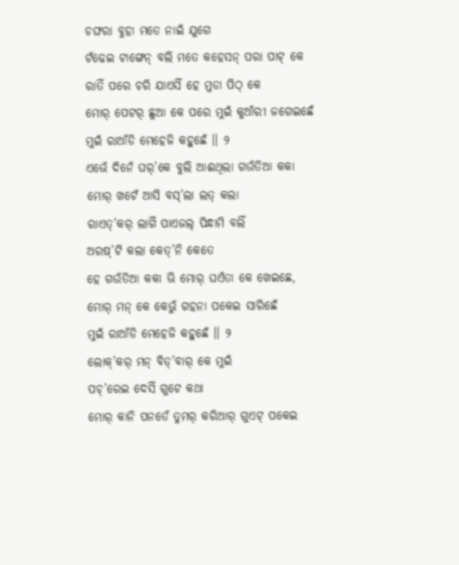ଚଙ୍ଘରା ବୁହା ମତେ ନାଇଁ ଯୁଗେ
ଟଁଢେଇ ଟାଙ୍ଗେନ୍ ବଲି ମତେ କହେସନ୍ ପରା ପାଟ୍ କେ
ରାତିଁ ପରେ ଚରି ଯାଏସିଁ ହେ ମୁଡା ପିଠ୍ କେ
ମୋର୍ ପେଟର୍ ଛୁଆ କେ ପରେ ମୁଇଁ କୁଆଁରୀ ଜଗେଇଛେଁ
ମୁଇଁ ରାଆଁଡି ମେହେଜି କହୁଛେଁ ।। ୨
ଏଭେଁ ଦିନେଁ ଘର୍’କେ ବୁଲି ଆଈଥିଲା ଗଉଁତିଆ କକା
ମୋର୍ ଖଟେଁ ଆସି ବସ୍’ଲା ଲତ୍ କଲା
ରାଏତ୍’କର୍ ଲାଗିଁ ପାଏଜଲ୍ ପିନ୍ଧାମି ବଲିଁ
ଅରଷ୍’ଟି କଲା କେତ୍’ନି କେତେ
ହେ ଗଉଁତିଆ କକା ଭି ମୋର୍ ଘଏଁତା କେ ଖେଇଛେ,
ମୋର୍ ମନ୍ କେ କେଭୁଁ ଗହନା ପକେଇ ସାରିଛେଁ
ମୁଇଁ ରାଆଁଡି ମେହେଜି କହୁଛେଁ ।। ୨
ଲୋକ୍’କର୍ ମନ୍ ବିଡ୍’ବାର୍ କେ ମୁଇଁ
ପଚ୍’ରେଇ ଦେସିଁ ଗୁଟେ କଥା
ମୋର୍ କାନି ପନତେଁ ତୁମର୍ କରିଆର୍ ଗୁଏଟ୍ ପକେଇ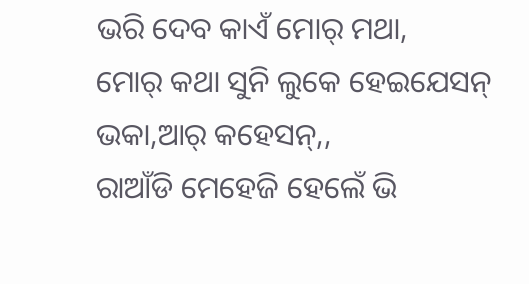ଭରି ଦେବ କାଏଁ ମୋର୍ ମଥା,
ମୋର୍ କଥା ସୁନି ଲୁକେ ହେଇଯେସନ୍ ଭକା,ଆର୍ କହେସନ୍,,
ରାଆଁଡି ମେହେଜି ହେଲେଁ ଭି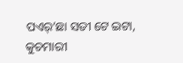ପଏର୍’ଛା ସତୀ ଟେ ଇଟା,
କୁଚମାରୀ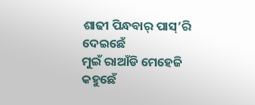ଶାଢୀ ପିନ୍ଧବାର୍ ପାସ୍’ରି ଦେଇଛେଁ
ମୁଇଁ ରାଆଁଡି ମେହେଜି କହୁଛେଁ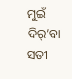ମୁଇଁ ଦିର୍’ବା ସତୀ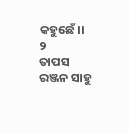କହୁଛେଁ।। ୨
ତାପସ ରଞ୍ଜନ ସାହୁ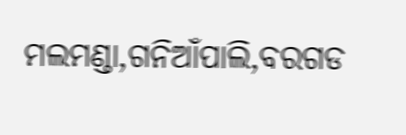ମଲମଣ୍ଡା,ଗନିଆଁପାଲି,ବରଗଡ